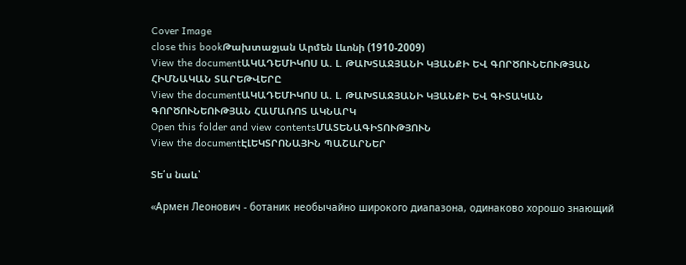Cover Image
close this bookԹախտաջյան Արմեն Լևոնի (1910-2009)
View the documentԱԿԱԴԵՄԻԿՈՍ Ա. Լ. ԹԱԽՏԱՋՅԱՆԻ ԿՅԱՆՔԻ ԵՎ ԳՈՐԾՈՒՆԵՈՒԹՅԱՆ ՀԻՄՆԱԿԱՆ ՏԱՐԵԹՎԵՐԸ
View the documentԱԿԱԴԵՄԻԿՈՍ Ա. Լ. ԹԱԽՏԱՋՅԱՆԻ ԿՅԱՆՔԻ ԵՎ ԳԻՏԱԿԱՆ ԳՈՐԾՈՒՆԵՈՒԹՅԱՆ ՀԱՄԱՌՈՏ ԱԿՆԱՐԿ
Open this folder and view contentsՄԱՏԵՆԱԳԻՏՈՒԹՅՈՒՆ
View the documentԷԼԵԿՏՐՈՆԱՅԻՆ ՊԱՇԱՐՆԵՐ

Տե՛ս նաև՝

«Армен Леонович - ботаник необычайно широкого диапазона, одинаково хорошо знающий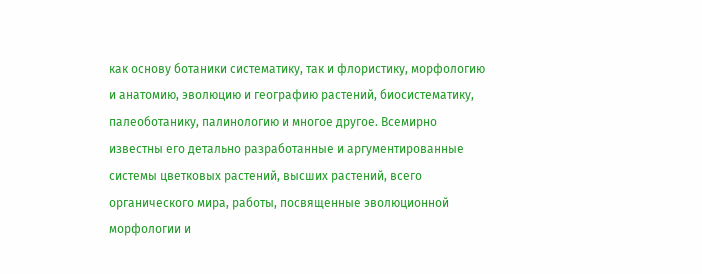как основу ботаники систематику, так и флористику, морфологию и анатомию, эволюцию и географию растений, биосистематику, палеоботанику, палинологию и многое другое. Всемирно известны его детально разработанные и аргументированные системы цветковых растений, высших растений, всего органического мира, работы, посвященные эволюционной морфологии и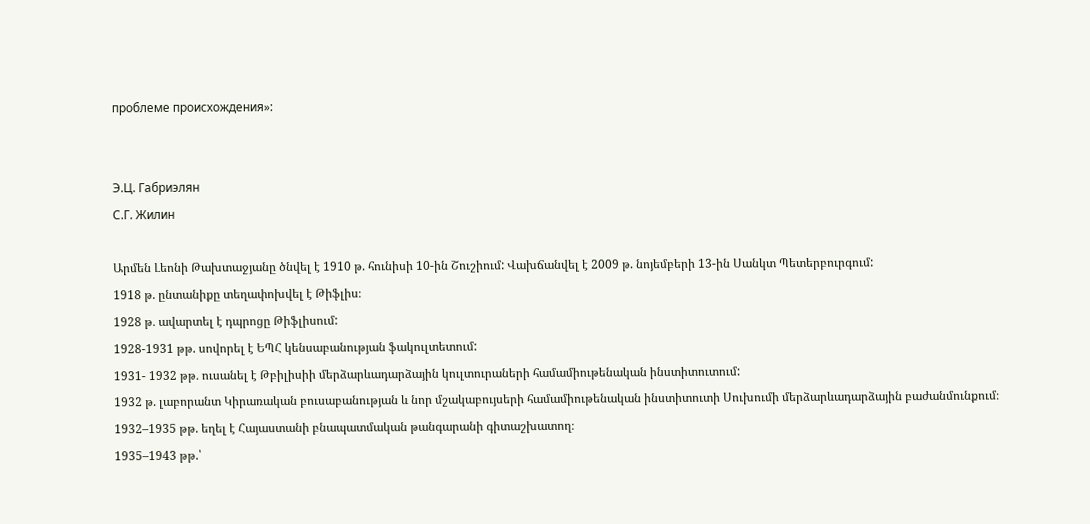проблеме происхождения»:


Э.Ц. Габриэлян
С.Г. Жилин

Արմեն Լեոնի Թախտաջյանը ծնվել է 1910 թ. հունիսի 10-ին Շուշիում: Վախճանվել է 2009 թ. նոյեմբերի 13-ին Սանկտ Պետերբուրգում:
1918 թ. ընտանիքը տեղափոխվել է Թիֆլիս։
1928 թ․ ավարտել է դպրոցը Թիֆլիսում:
1928-1931 թթ. սովորել է ԵՊՀ կենսաբանության ֆակուլտետում:
1931- 1932 թթ․ ուսանել է Թբիլիսիի մերձարևադարձային կուլտուրաների համամիութենական ինստիտուտում:
1932 թ. լաբորանտ Կիրառական բուսաբանության և նոր մշակաբույսերի համամիութենական ինստիտուտի Սուխումի մերձարևադարձային բաժանմունքում։
1932–1935 թթ. եղել է Հայաստանի բնապատմական թանգարանի գիտաշխատող։
1935–1943 թթ.՝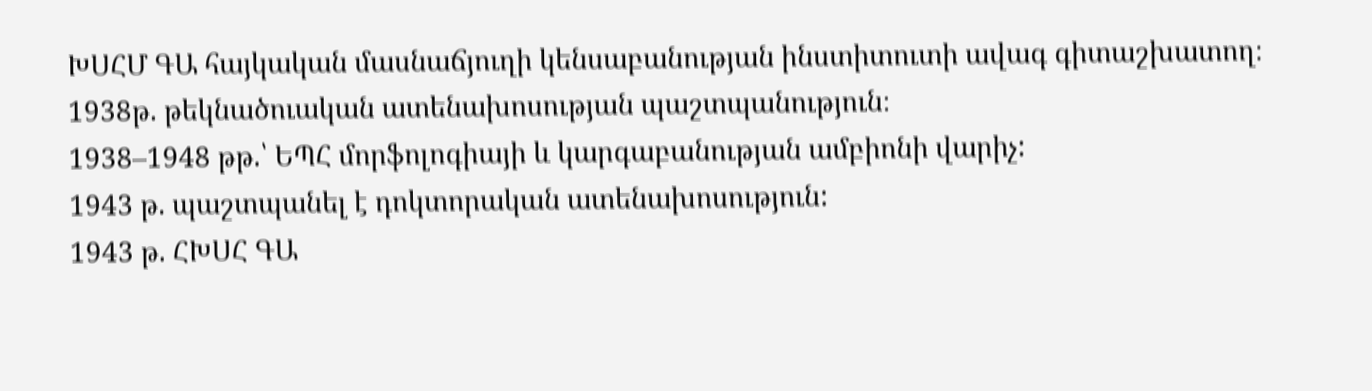ԽՍՀՄ ԳԱ հայկական մասնաճյուղի կենսաբանության ինստիտուտի ավագ գիտաշխատող։
1938թ. թեկնածուական ատենախոսության պաշտպանություն։
1938–1948 թթ.՝ ԵՊՀ մորֆոլոգիայի և կարգաբանության ամբիոնի վարիչ:
1943 թ. պաշտպանել է դոկտորական ատենախոսություն:
1943 թ. ՀԽՍՀ ԳԱ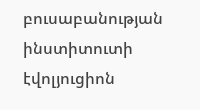բուսաբանության ինստիտուտի էվոլյուցիոն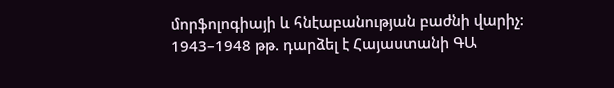մորֆոլոգիայի և հնէաբանության բաժնի վարիչ:
1943–1948 թթ. դարձել է Հայաստանի ԳԱ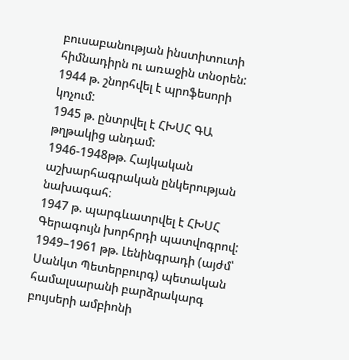բուսաբանության ինստիտուտի հիմնադիրն ու առաջին տնօրեն:
1944 թ. շնորհվել է պրոֆեսորի կոչում:
1945 թ. ընտրվել է ՀԽՍՀ ԳԱ թղթակից անդամ:
1946-1948թթ. Հայկական աշխարհագրական ընկերության նախագահ։
1947 թ. պարգևատրվել է ՀԽՍՀ Գերագույն խորհրդի պատվոգրով:
1949–1961 թթ. Լենինգրադի (այժմ՝ Սանկտ Պետերբուրգ) պետական համալսարանի բարձրակարգ բույսերի ամբիոնի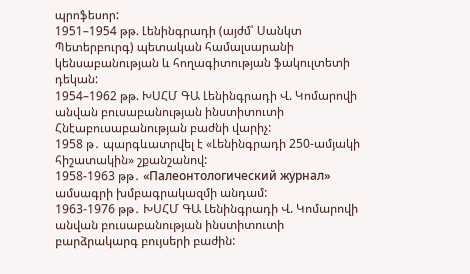պրոֆեսոր:
1951–1954 թթ. Լենինգրադի (այժմ՝ Սանկտ Պետերբուրգ) պետական համալսարանի կենսաբանության և հողագիտության ֆակուլտետի դեկան:
1954–1962 թթ. ԽՍՀՄ ԳԱ Լենինգրադի Վ. Կոմարովի անվան բուսաբանության ինստիտուտի Հնէաբուսաբանության բաժնի վարիչ:
1958 թ․ պարգևատրվել է «Լենինգրադի 250-ամյակի հիշատակին» շքանշանով:
1958-1963 թթ․ «Палеонтологический журнал» ամսագրի խմբագրակազմի անդամ:
1963-1976 թթ․ ԽՍՀՄ ԳԱ Լենինգրադի Վ. Կոմարովի անվան բուսաբանության ինստիտուտի բարձրակարգ բույսերի բաժին: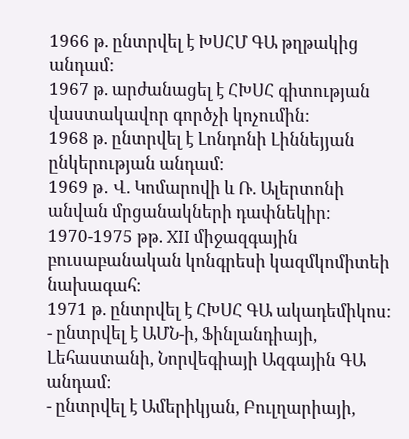1966 թ. ընտրվել է ԽՍՀՄ ԳԱ թղթակից անդամ:
1967 թ. արժանացել է ՀԽՍՀ գիտության վաստակավոր գործչի կոչումին:
1968 թ. ընտրվել է Լոնդոնի Լիննեյյան ընկերության անդամ։
1969 թ․ Վ. Կոմարովի և Ռ. Ալերտոնի անվան մրցանակների դափնեկիր։
1970-1975 թթ. XII միջազգային բուսաբանական կոնգրեսի կազմկոմիտեի նախագահ։
1971 թ. ընտրվել է ՀԽՍՀ ԳԱ ակադեմիկոս:
- ընտրվել է ԱՄՆ-ի, Ֆինլանդիայի, Լեհաստանի, Նորվեգիայի Ազգային ԳԱ անդամ։
- ընտրվել է Ամերիկյան, Բուլղարիայի,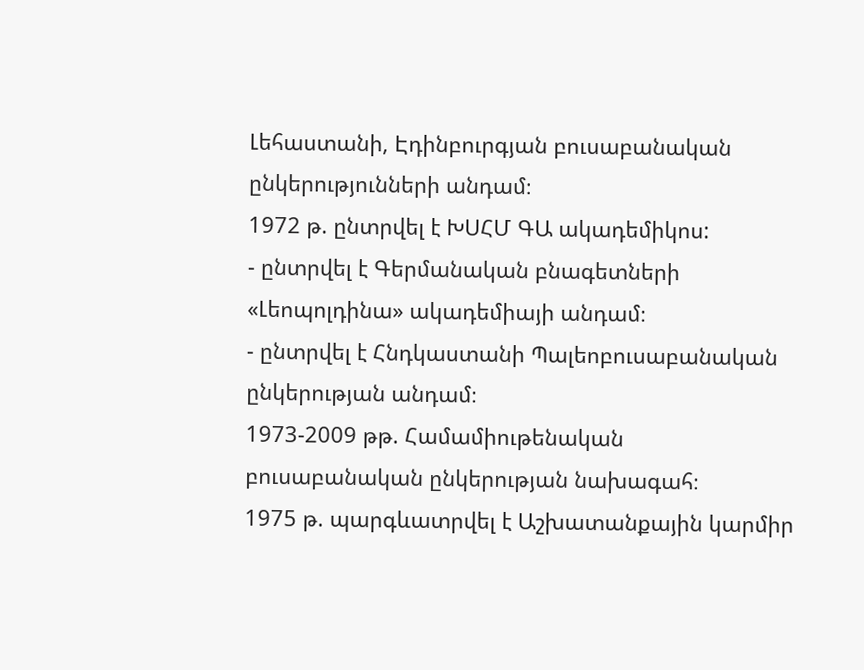Լեհաստանի, Էդինբուրգյան բուսաբանական ընկերությունների անդամ։
1972 թ. ընտրվել է ԽՍՀՄ ԳԱ ակադեմիկոս:
- ընտրվել է Գերմանական բնագետների «Լեոպոլդինա» ակադեմիայի անդամ։
- ընտրվել է Հնդկաստանի Պալեոբուսաբանական ընկերության անդամ։
1973-2009 թթ. Համամիութենական բուսաբանական ընկերության նախագահ։
1975 թ. պարգևատրվել է Աշխատանքային կարմիր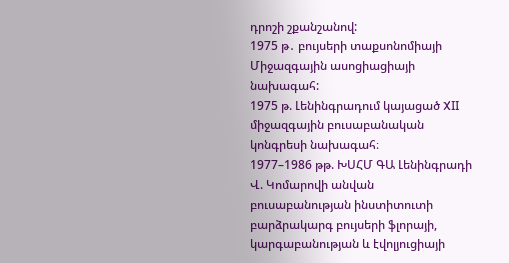դրոշի շքանշանով:
1975 թ․ բույսերի տաքսոնոմիայի Միջազգային ասոցիացիայի նախագահ:
1975 թ. Լենինգրադում կայացած XII միջազգային բուսաբանական կոնգրեսի նախագահ։
1977–1986 թթ. ԽՍՀՄ ԳԱ Լենինգրադի Վ. Կոմարովի անվան բուսաբանության ինստիտուտի բարձրակարգ բույսերի ֆլորայի, կարգաբանության և էվոլյուցիայի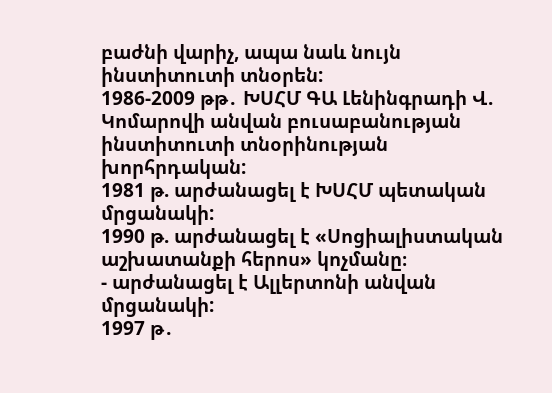բաժնի վարիչ, ապա նաև նույն ինստիտուտի տնօրեն:
1986-2009 թթ․ ԽՍՀՄ ԳԱ Լենինգրադի Վ. Կոմարովի անվան բուսաբանության ինստիտուտի տնօրինության խորհրդական:
1981 թ. արժանացել է ԽՍՀՄ պետական մրցանակի:
1990 թ. արժանացել է «Սոցիալիստական աշխատանքի հերոս» կոչմանը։
- արժանացել է Ալլերտոնի անվան մրցանակի:
1997 թ․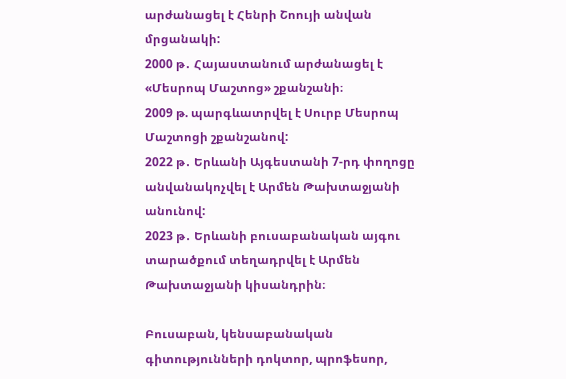արժանացել է Հենրի Շոույի անվան մրցանակի:
2000 թ․ Հայաստանում արժանացել է «Մեսրոպ Մաշտոց» շքանշանի։
2009 թ. պարգևատրվել է Սուրբ Մեսրոպ Մաշտոցի շքանշանով:
2022 թ․ Երևանի Այգեստանի 7-րդ փողոցը անվանակոչվել է Արմեն Թախտաջյանի անունով:
2023 թ․ Երևանի բուսաբանական այգու տարածքում տեղադրվել է Արմեն Թախտաջյանի կիսանդրին։

Բուսաբան, կենսաբանական գիտությունների դոկտոր, պրոֆեսոր,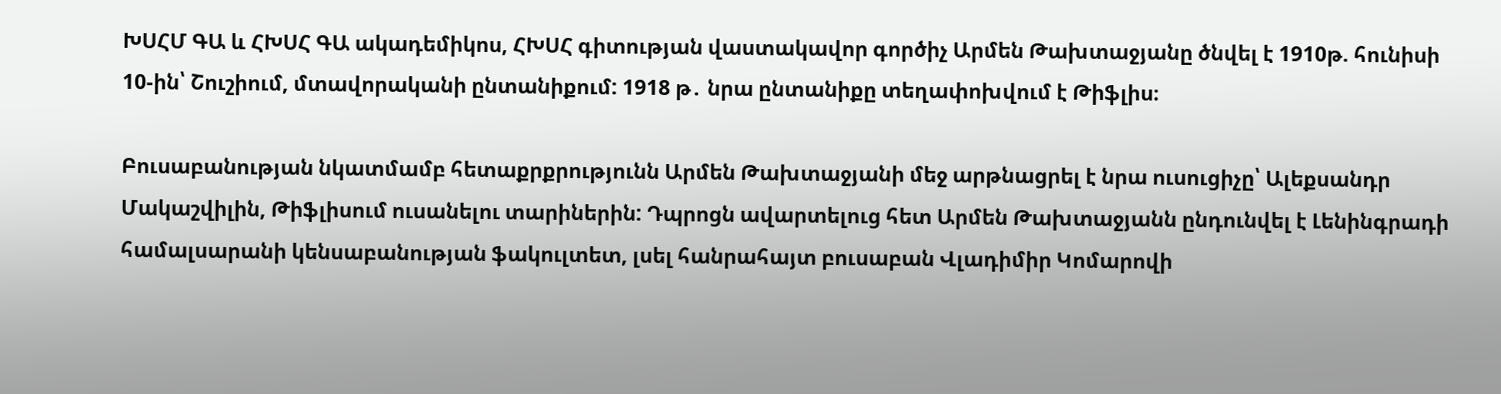ԽՍՀՄ ԳԱ և ՀԽՍՀ ԳԱ ակադեմիկոս, ՀԽՍՀ գիտության վաստակավոր գործիչ Արմեն Թախտաջյանը ծնվել է 1910թ. հունիսի 10-ին՝ Շուշիում, մտավորականի ընտանիքում: 1918 թ․ նրա ընտանիքը տեղափոխվում է Թիֆլիս։

Բուսաբանության նկատմամբ հետաքրքրությունն Արմեն Թախտաջյանի մեջ արթնացրել է նրա ուսուցիչը՝ Ալեքսանդր Մակաշվիլին, Թիֆլիսում ուսանելու տարիներին: Դպրոցն ավարտելուց հետ Արմեն Թախտաջյանն ընդունվել է Լենինգրադի համալսարանի կենսաբանության ֆակուլտետ, լսել հանրահայտ բուսաբան Վլադիմիր Կոմարովի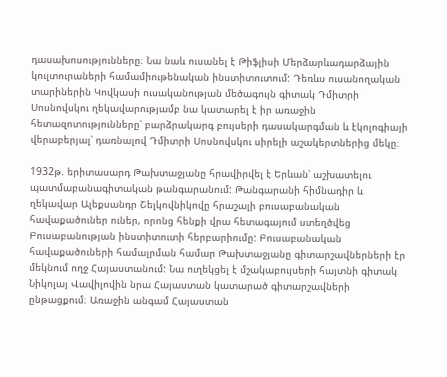դասախոսությունները։ Նա նաև ուսանել է Թիֆլիսի Մերձարևադարձային կուլտուրաների համամիութենական ինստիտուտում: Դեռևս ուսանողական տարիներին Կովկասի ուսականության մեծագույն գիտակ Դմիտրի Սոսնովսկու ղեկավարությամբ նա կատարել է իր առաջին հետազոտությունները՝ բարձրակարգ բույսերի դասակարգման և էկոլոգիայի վերաբերյալ՝ դառնալով Դմիտրի Սոսնովսկու սիրելի աշակերտներից մեկը։

1932թ. երիտասարդ Թախտաջյանը հրավիրվել է Երևան՝ աշխատելու պատմաբանագիտական թանգարանում: Թանգարանի հիմնադիր և ղեկավար Ալեքսանդր Շելկովնիկովը հրաշալի բուսաբանական հավաքածուներ ուներ, որոնց հենքի վրա հետագայում ստեղծվեց Բուսաբանության ինստիտուտի հերբարիումը: Բուսաբանական հավաքածուների համալրման համար Թախտաջյանը գիտարշավներների էր մեկնում ողջ Հայաստանում: Նա ուղեկցել է մշակաբույսերի հայտնի գիտակ Նիկոլայ Վավիլովին նրա Հայաստան կատարած գիտարշավների ընթացքում։ Առաջին անգամ Հայաստան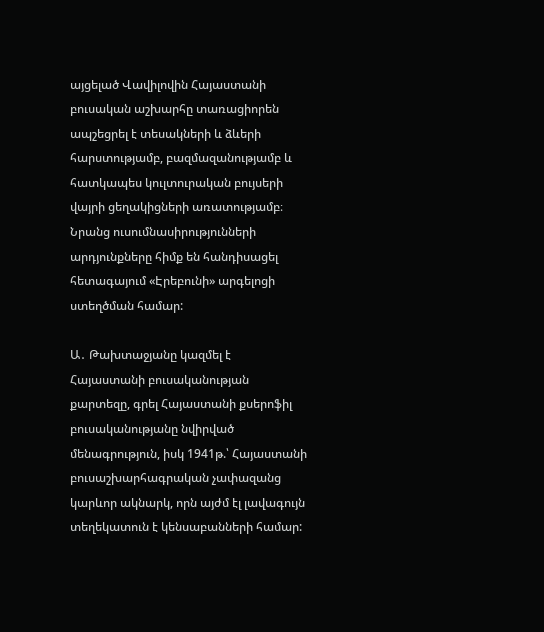այցելած Վավիլովին Հայաստանի բուսական աշխարհը տառացիորեն ապշեցրել է տեսակների և ձևերի հարստությամբ, բազմազանությամբ և հատկապես կուլտուրական բույսերի վայրի ցեղակիցների առատությամբ։ Նրանց ուսումնասիրությունների արդյունքները հիմք են հանդիսացել հետագայում «Էրեբունի» արգելոցի ստեղծման համար:

Ա․ Թախտաջյանը կազմել է Հայաստանի բուսականության քարտեզը, գրել Հայաստանի քսերոֆիլ բուսականությանը նվիրված մենագրություն, իսկ 1941թ.՝ Հայաստանի բուսաշխարհագրական չափազանց կարևոր ակնարկ, որն այժմ էլ լավագույն տեղեկատուն է կենսաբանների համար: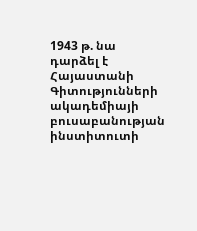1943 թ. նա դարձել է Հայաստանի Գիտությունների ակադեմիայի բուսաբանության ինստիտուտի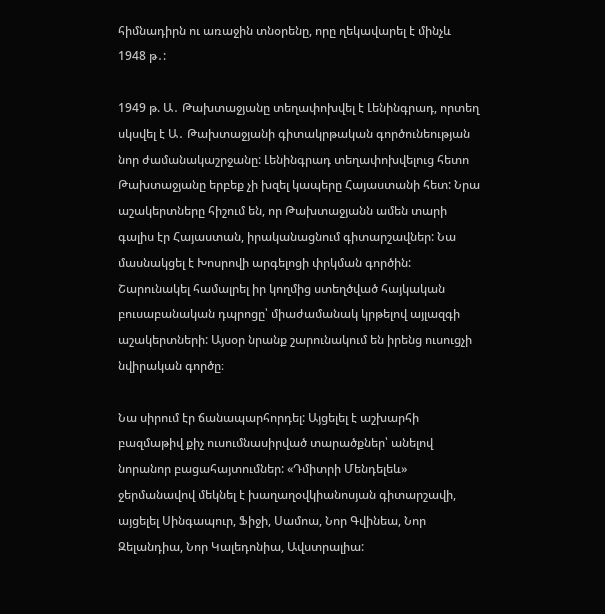հիմնադիրն ու առաջին տնօրենը, որը ղեկավարել է մինչև 1948 թ․:

1949 թ. Ա․ Թախտաջյանը տեղափոխվել է Լենինգրադ, որտեղ սկսվել է Ա․ Թախտաջյանի գիտակրթական գործունեության նոր ժամանակաշրջանը: Լենինգրադ տեղափոխվելուց հետո Թախտաջյանը երբեք չի խզել կապերը Հայաստանի հետ: Նրա աշակերտները հիշում են, որ Թախտաջյանն ամեն տարի գալիս էր Հայաստան, իրականացնում գիտարշավներ: Նա մասնակցել է Խոսրովի արգելոցի փրկման գործին: Շարունակել համալրել իր կողմից ստեղծված հայկական բուսաբանական դպրոցը՝ միաժամանակ կրթելով այլազգի աշակերտների: Այսօր նրանք շարունակում են իրենց ուսուցչի նվիրական գործը։

Նա սիրում էր ճանապարհորդել: Այցելել է աշխարհի բազմաթիվ քիչ ուսումնասիրված տարածքներ՝ անելով նորանոր բացահայտումներ: «Դմիտրի Մենդելեև» ջերմանավով մեկնել է խաղաղօվկիանոսյան գիտարշավի, այցելել Սինգապուր, Ֆիջի, Սամոա, Նոր Գվինեա, Նոր Զելանդիա, Նոր Կալեդոնիա, Ավստրալիա: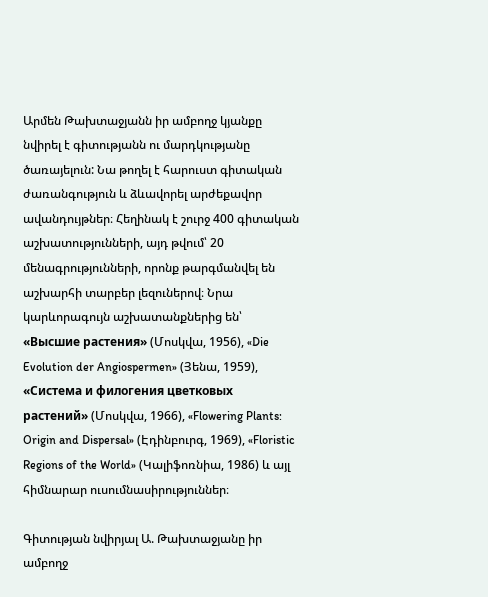Արմեն Թախտաջյանն իր ամբողջ կյանքը նվիրել է գիտությանն ու մարդկությանը ծառայելուն: Նա թողել է հարուստ գիտական ժառանգություն և ձևավորել արժեքավոր ավանդույթներ։ Հեղինակ է շուրջ 400 գիտական աշխատությունների, այդ թվում՝ 20 մենագրությունների, որոնք թարգմանվել են աշխարհի տարբեր լեզուներով։ Նրա կարևորագույն աշխատանքներից են՝ «Высшие растения» (Մոսկվա, 1956), «Die Evolution der Angiospermen» (Յենա, 1959), «Система и филогения цветковых растений» (Մոսկվա, 1966), «Flowering Plants: Origin and Dispersal» (Էդինբուրգ, 1969), «Floristic Regions of the World» (Կալիֆոռնիա, 1986) և այլ հիմնարար ուսումնասիրություններ։

Գիտության նվիրյալ Ա. Թախտաջյանը իր ամբողջ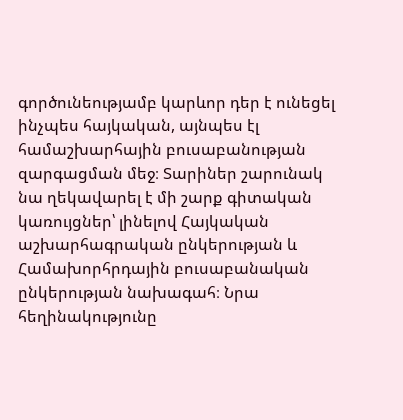գործունեությամբ կարևոր դեր է ունեցել ինչպես հայկական, այնպես էլ համաշխարհային բուսաբանության զարգացման մեջ։ Տարիներ շարունակ նա ղեկավարել է մի շարք գիտական կառույցներ՝ լինելով Հայկական աշխարհագրական ընկերության և Համախորհրդային բուսաբանական ընկերության նախագահ։ Նրա հեղինակությունը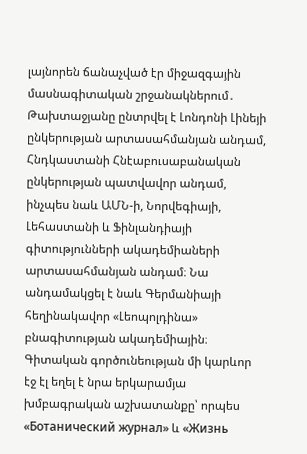լայնորեն ճանաչված էր միջազգային մասնագիտական շրջանակներում․ Թախտաջյանը ընտրվել է Լոնդոնի Լինեյի ընկերության արտասահմանյան անդամ, Հնդկաստանի Հնէաբուսաբանական ընկերության պատվավոր անդամ, ինչպես նաև ԱՄՆ-ի, Նորվեգիայի, Լեհաստանի և Ֆինլանդիայի գիտությունների ակադեմիաների արտասահմանյան անդամ։ Նա անդամակցել է նաև Գերմանիայի հեղինակավոր «Լեոպոլդինա» բնագիտության ակադեմիային։ Գիտական գործունեության մի կարևոր էջ էլ եղել է նրա երկարամյա խմբագրական աշխատանքը՝ որպես «Ботанический журнал» և «Жизнь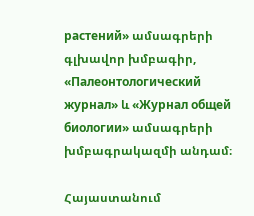растений» ամսագրերի գլխավոր խմբագիր, «Палеонтологический журнал» և «Журнал общей биологии» ամսագրերի խմբագրակազմի անդամ։

Հայաստանում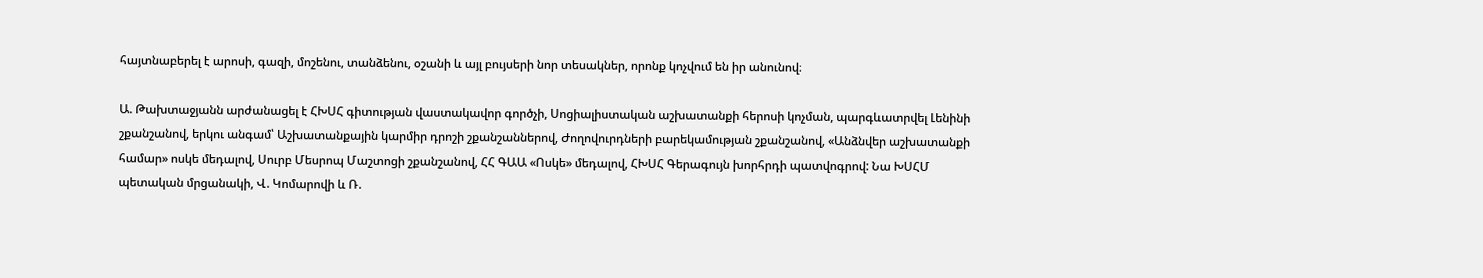հայտնաբերել է արոսի, գազի, մոշենու, տանձենու, օշանի և այլ բույսերի նոր տեսակներ, որոնք կոչվում են իր անունով։

Ա. Թախտաջյանն արժանացել է ՀԽՍՀ գիտության վաստակավոր գործչի, Սոցիալիստական աշխատանքի հերոսի կոչման, պարգևատրվել Լենինի շքանշանով, երկու անգամ՝ Աշխատանքային կարմիր դրոշի շքանշաններով, Ժողովուրդների բարեկամության շքանշանով, «Անձնվեր աշխատանքի համար» ոսկե մեդալով, Սուրբ Մեսրոպ Մաշտոցի շքանշանով, ՀՀ ԳԱԱ «Ոսկե» մեդալով, ՀԽՍՀ Գերագույն խորհրդի պատվոգրով: Նա ԽՍՀՄ պետական մրցանակի, Վ. Կոմարովի և Ռ.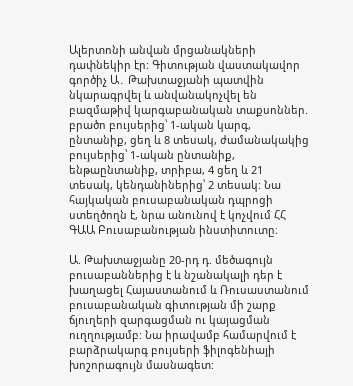Ալերտոնի անվան մրցանակների դափնեկիր էր: Գիտության վաստակավոր գործիչ Ա․ Թախտաջյանի պատվին նկարագրվել և անվանակոչվել են բազմաթիվ կարգաբանական տաքսոններ. բրածո բույսերից՝ 1-ական կարգ, ընտանիք, ցեղ և 8 տեսակ, ժամանակակից բույսերից՝ 1-ական ընտանիք, ենթաընտանիք, տրիբա, 4 ցեղ և 21 տեսակ, կենդանիներից՝ 2 տեսակ: Նա հայկական բուսաբանական դպրոցի ստեղծողն է, նրա անունով է կոչվում ՀՀ ԳԱԱ Բուսաբանության ինստիտուտը։

Ա. Թախտաջյանը 20-րդ դ. մեծագույն բուսաբաններից է և նշանակալի դեր է խաղացել Հայաստանում և Ռուսաստանում բուսաբանական գիտության մի շարք ճյուղերի զարգացման ու կայացման ուղղությամբ: Նա իրավամբ համարվում է բարձրակարգ բույսերի ֆիլոգենիայի խոշորագույն մասնագետ: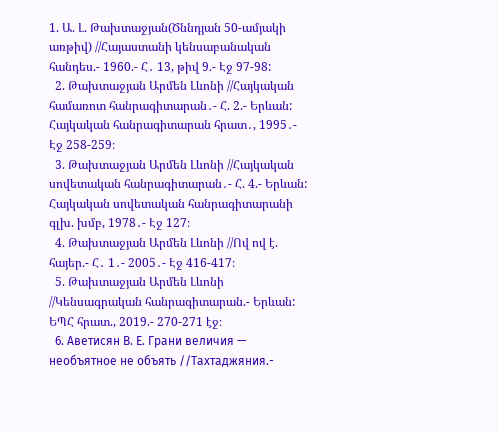1. Ա. Լ. Թախտաջյան(Ծննդյան 50-ամյակի առթիվ) //Հայաստանի կենսաբանական հանդես.- 1960.- Հ․ 13, թիվ 9.- Էջ 97-98:
  2. Թախտաջյան Արմեն Լևոնի //Հայկական համառոտ հանրագիտարան․- Հ. 2.- Երևան: Հայկական հանրագիտարան հրատ․, 1995․- Էջ 258-259։
  3. Թախտաջյան Արմեն Լևոնի //Հայկական սովետական հանրագիտարան․- Հ. 4.- Երևան: Հայկական սովետական հանրագիտարանի գլխ. խմբ, 1978․- Էջ 127։
  4. Թախտաջյան Արմեն Լևոնի //Ով ով է. հայեր.- Հ․ 1․- 2005․- Էջ 416-417։
  5. Թախտաջյան Արմեն Լևոնի //Կենսագրական հանրագիտարան.- Երևան: ԵՊՀ հրատ., 2019.- 270-271 էջ։
  6. Аветисян В. Е. Грани величия — необъятное не объять //Тахтаджяния.-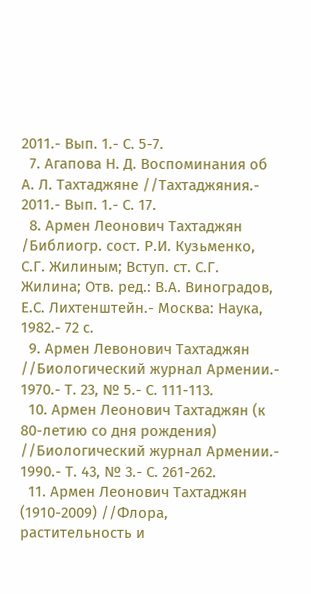2011.- Вып. 1.- С. 5-7.
  7. Агапова Н. Д. Воспоминания об А. Л. Тахтаджяне //Тахтаджяния.- 2011.- Вып. 1.- С. 17.
  8. Армен Леонович Тахтаджян /Библиогр. сост. Р.И. Кузьменко, С.Г. Жилиным; Вступ. ст. С.Г. Жилина; Отв. ред.: В.А. Виноградов, Е.С. Лихтенштейн.- Москва: Наука, 1982.- 72 с.
  9. Армен Левонович Тахтаджян //Биологический журнал Армении.- 1970.- Т. 23, № 5.- С. 111-113.
  10. Армен Леонович Тахтаджян (к 80-летию со дня рождения) //Биологический журнал Армении.- 1990.- Т. 43, № 3.- С. 261-262.
  11. Армен Леонович Тахтаджян (1910-2009) //Флора, растительность и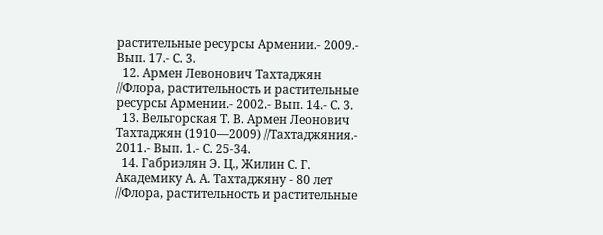растительные ресурсы Армении.- 2009.- Вып. 17.- С. 3.
  12. Армен Левонович Тахтаджян //Флора, растительность и растительные ресурсы Армении.- 2002.- Вып. 14.- С. 3.
  13. Вельгорская Т. В. Армен Леонович Тахтаджян (1910—2009) //Тахтаджяния.- 2011.- Вып. 1.- С. 25-34.
  14. Габриэлян Э. Ц., Жилин С. Г. Академику А. А. Тахтаджяну - 80 лет //Флора, растительность и растительные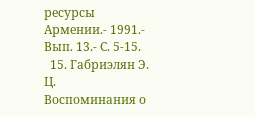ресурсы Армении.- 1991.- Вып. 13.- С. 5-15.
  15. Габриэлян Э. Ц. Воспоминания о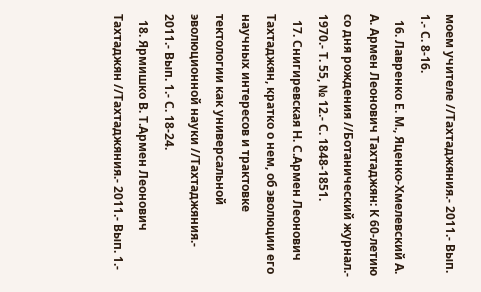моем учителе //Тахтаджяния.- 2011.- Вып. 1.- С. 8-16.
  16. Лавренко Е. М., Яценко-Хмелевский А. А. Армен Леонович Тахтаджян: К 60-летию со дня рождения //Ботанический журнал.- 1970.- Т. 55, № 12.- С. 1848-1851.
  17. Снигиревская Н. С.Армен Леонович Тахтаджян, кратко о нем, об эволюции его научных интересов и трактовке тектологии как универсальной эволюционной науки //Тахтаджяния.- 2011.- Вып. 1.- С. 18-24.
  18. Ярмишко В. Т.Армен Леонович Тахтаджян //Тахтаджяния.- 2011.- Вып. 1.-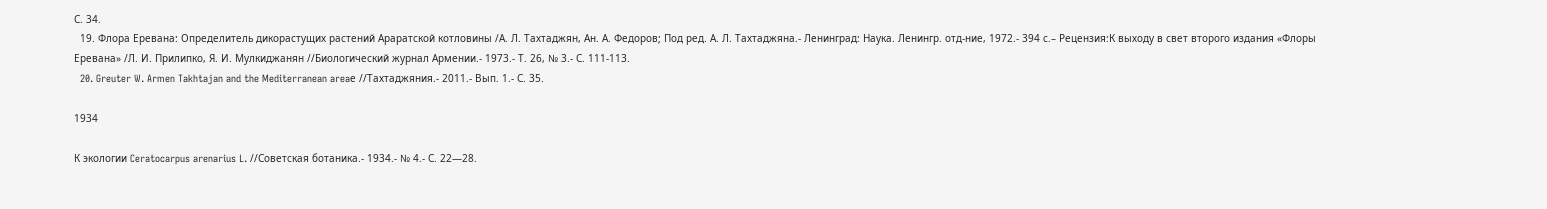С. 34.
  19. Флора Еревана: Определитель дикорастущих растений Араратской котловины /А. Л. Тахтаджян, Ан. А. Федоров; Под ред. А. Л. Тахтаджяна.- Ленинград: Наука. Ленингр. отд-ние, 1972.- 394 с.– Рецензия:К выходу в свет второго издания «Флоры Еревана» /Л. И. Прилипко, Я. И. Мулкиджанян //Биологический журнал Армении.- 1973.- Т. 26, № 3.- С. 111-113.
  20. Greuter W. Armen Takhtajan and the Mediterranean areaе //Тахтаджяния.- 2011.- Вып. 1.- С. 35.

1934

К экологии Ceratocarpus arenarius L. //Советская ботаника.- 1934.- № 4.- С. 22—28.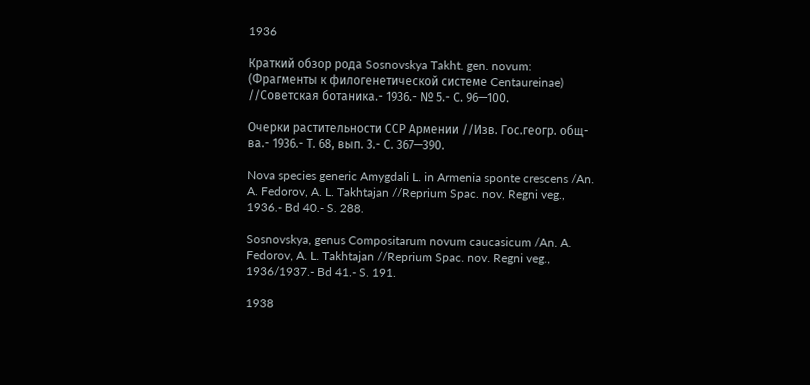1936

Краткий обзор рода Sosnovskya Takht. gen. novum: (Фрагменты к филогенетической системе Centaureinae) //Советская ботаника.- 1936.- № 5.- С. 96—100.

Очерки растительности ССР Армении //Изв. Гос.геогр. общ-ва.- 1936.- Т. 68, вып. 3.- С. 367—390.

Nova species generic Amygdali L. in Armenia sponte crescens /An. A. Fedorov, A. L. Takhtajan //Reprium Spac. nov. Regni veg., 1936.- Bd 40.- S. 288.

Sosnovskya, genus Compositarum novum caucasicum /An. A. Fedorov, A. L. Takhtajan //Reprium Spac. nov. Regni veg., 1936/1937.- Bd 41.- S. 191.

1938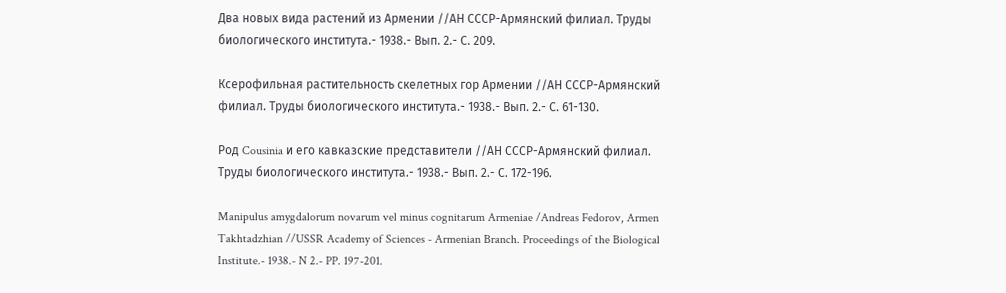Два новых вида растений из Армении //АН СССР-Армянский филиал. Труды биологического института.- 1938.- Вып. 2.- С. 209.

Ксерофильная растительность скелетных гор Армении //АН СССР-Армянский филиал. Труды биологического института.- 1938.- Вып. 2.- С. 61-130.

Род Cousinia и его кавказские представители //АН СССР-Армянский филиал. Труды биологического института.- 1938.- Вып. 2.- С. 172-196.

Manipulus amygdalorum novarum vel minus cognitarum Armeniae /Andreas Fedorov, Armen Takhtadzhian //USSR Academy of Sciences - Armenian Branch. Proceedings of the Biological Institute.- 1938.- N 2.- PP. 197-201.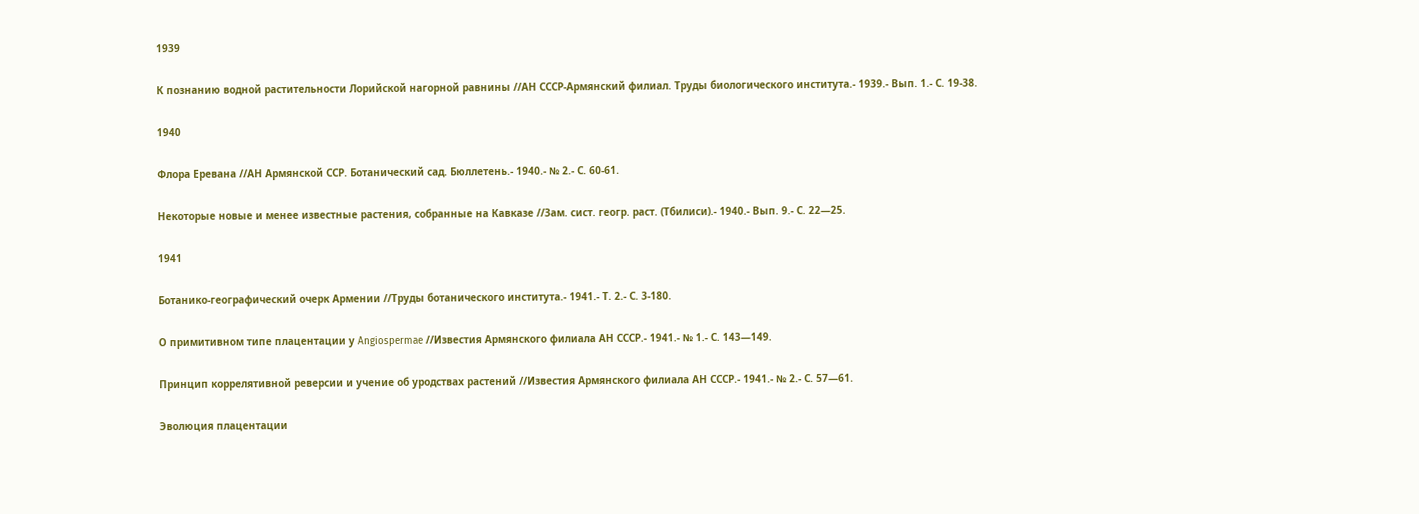1939

К познанию водной растительности Лорийской нагорной равнины //АН СССР-Армянский филиал. Труды биологического института.- 1939.- Вып. 1.- С. 19-38.

1940

Флора Еревана //АН Армянской ССР. Ботанический сад. Бюллетень.- 1940.- № 2.- С. 60-61.

Некоторые новые и менее известные растения, собранные на Кавказе //Зам. сист. геогр. раст. (Тбилиси).- 1940.- Вып. 9.- С. 22—25.

1941

Ботанико-географический очерк Армении //Труды ботанического института.- 1941.- Т. 2.- С. 3-180.

О примитивном типе плацентации у Angiospermae //Известия Армянского филиала АН СССР.- 1941.- № 1.- С. 143—149.

Принцип коррелятивной реверсии и учение об уродствах растений //Известия Армянского филиала АН СССР.- 1941.- № 2.- С. 57—61.

Эволюция плацентации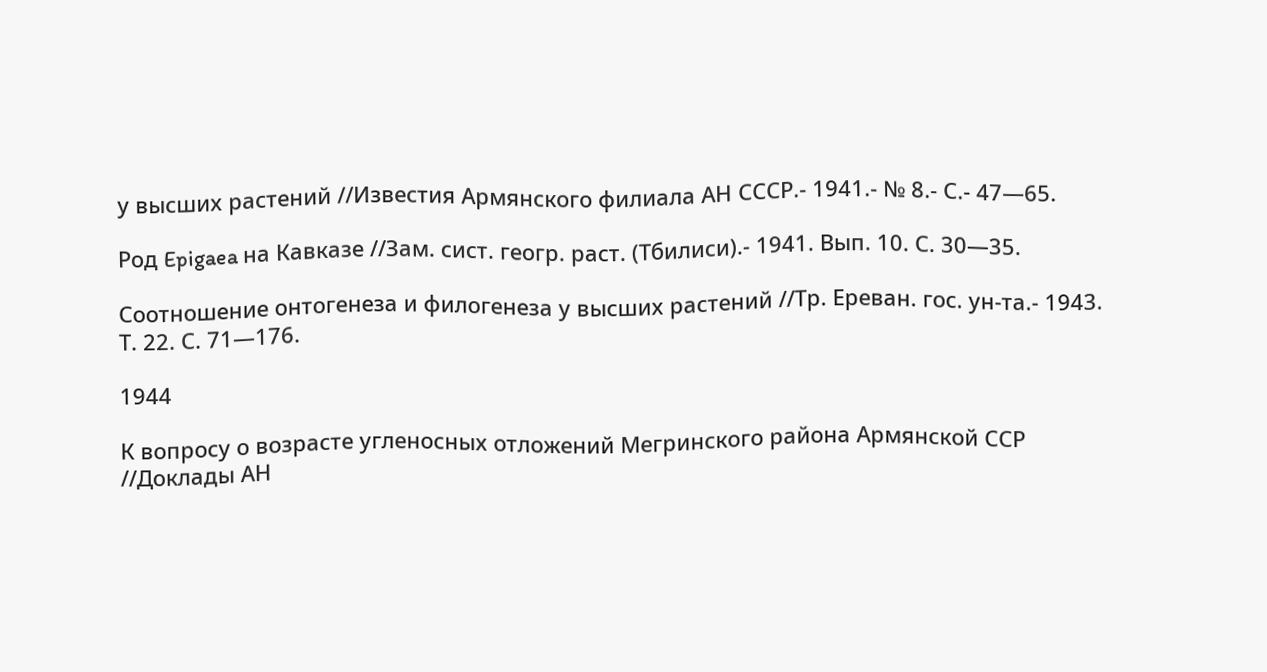у высших растений //Известия Армянского филиала АН СССР.- 1941.- № 8.- С.- 47—65.

Род Epigaea на Кавказе //Зам. сист. геогр. раст. (Тбилиси).- 1941. Вып. 10. С. 30—35.

Соотношение онтогенеза и филогенеза у высших растений //Тр. Ереван. гос. ун-та.- 1943. Т. 22. С. 71—176.

1944

К вопросу о возрасте угленосных отложений Мегринского района Армянской ССР //Доклады АН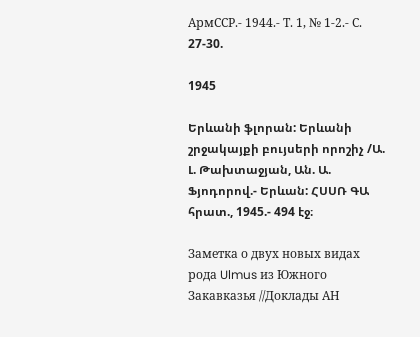АрмССР.- 1944.- Т. 1, № 1-2.- С. 27-30.

1945

Երևանի ֆլորան: Երևանի շրջակայքի բույսերի որոշիչ /Ա. Լ. Թախտաջյան, Ան. Ա. Ֆյոդորով.- Երևան: ՀՍՍՌ ԳԱ հրատ., 1945.- 494 էջ։

Заметка о двух новых видах рода Ulmus из Южного Закавказья //Доклады АН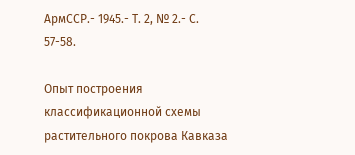АрмССР.- 1945.- Т. 2, № 2.- С. 57-58.

Опыт построения классификационной схемы растительного покрова Кавказа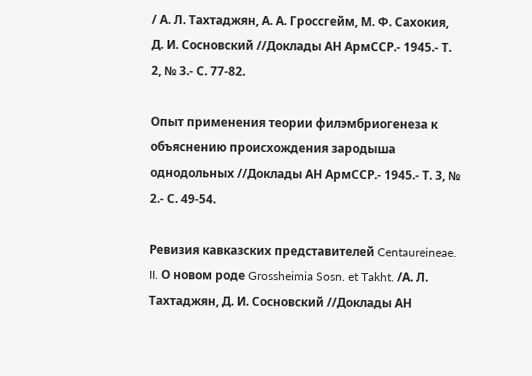/ А. Л. Тахтаджян, А. А. Гроссгейм, М. Ф. Сахокия, Д. И. Сосновский //Доклады АН АрмССР.- 1945.- Т. 2, № 3.- С. 77-82.

Опыт применения теории филэмбриогенеза к объяснению происхождения зародыша однодольных //Доклады АН АрмССР.- 1945.- Т. 3, № 2.- С. 49-54.

Ревизия кавказских представителей Centaureineae. II. О новом роде Grossheimia Sosn. et Takht. /А. Л. Тахтаджян, Д. И. Сосновский //Доклады АН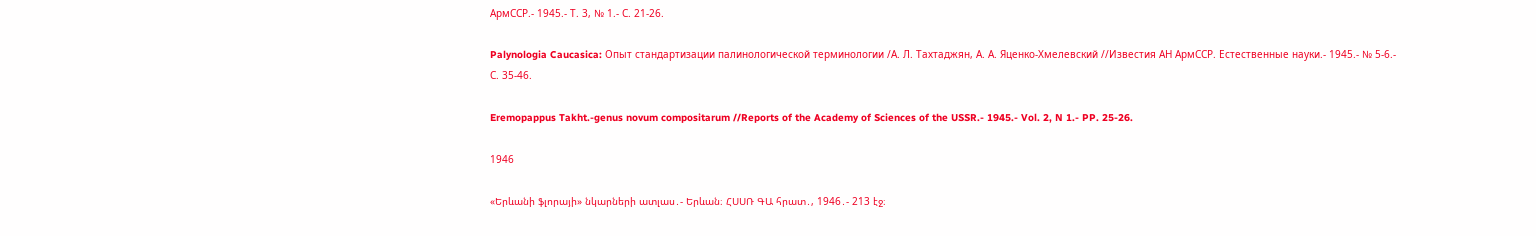АрмССР.- 1945.- Т. 3, № 1.- С. 21-26.

Palynologia Caucasica: Опыт стандартизации палинологической терминологии /А. Л. Тахтаджян, А. А. Яценко-Хмелевский //Известия АН АрмССР. Естественные науки.- 1945.- № 5-6.- С. 35-46.

Eremopappus Takht.-genus novum compositarum //Reports of the Academy of Sciences of the USSR.- 1945.- Vol. 2, N 1.- PP. 25-26.

1946

«Երևանի ֆլորայի» նկարների ատլաս․- Երևան։ ՀՍՍՌ ԳԱ հրատ․, 1946․- 213 էջ։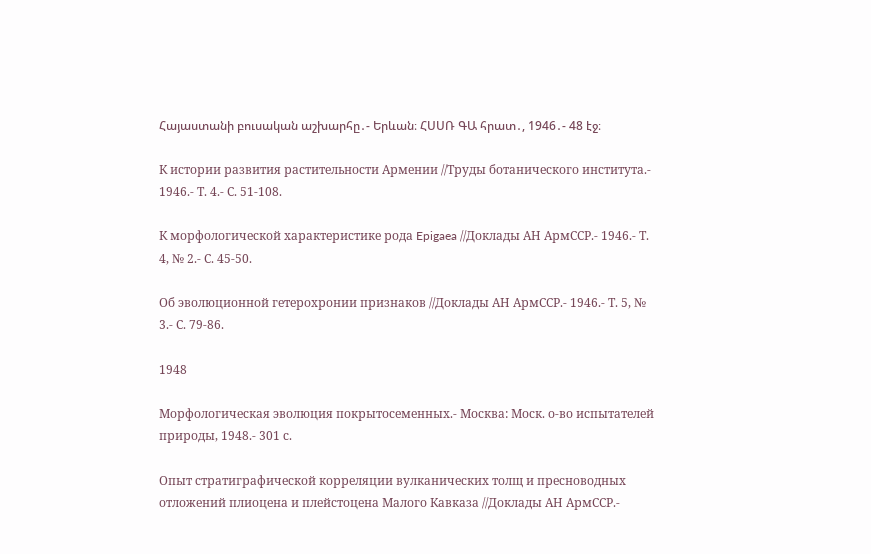Հայաստանի բուսական աշխարհը․- Երևան։ ՀՍՍՌ ԳԱ հրատ․, 1946․- 48 էջ։

К истории развития растительности Армении //Труды ботанического института.- 1946.- Т. 4.- С. 51-108.

К морфологической характеристике рода Epigaea //Доклады АН АрмССР.- 1946.- Т. 4, № 2.- С. 45-50.

Об эволюционной гетерохронии признаков //Доклады АН АрмССР.- 1946.- Т. 5, № 3.- С. 79-86.

1948

Морфологическая эволюция покрытосеменных.- Москва: Моск. о-во испытателей природы, 1948.- 301 с.

Опыт стратиграфической корреляции вулканических толщ и пресноводных отложений плиоцена и плейстоцена Малого Кавказа //Доклады АН АрмССР.-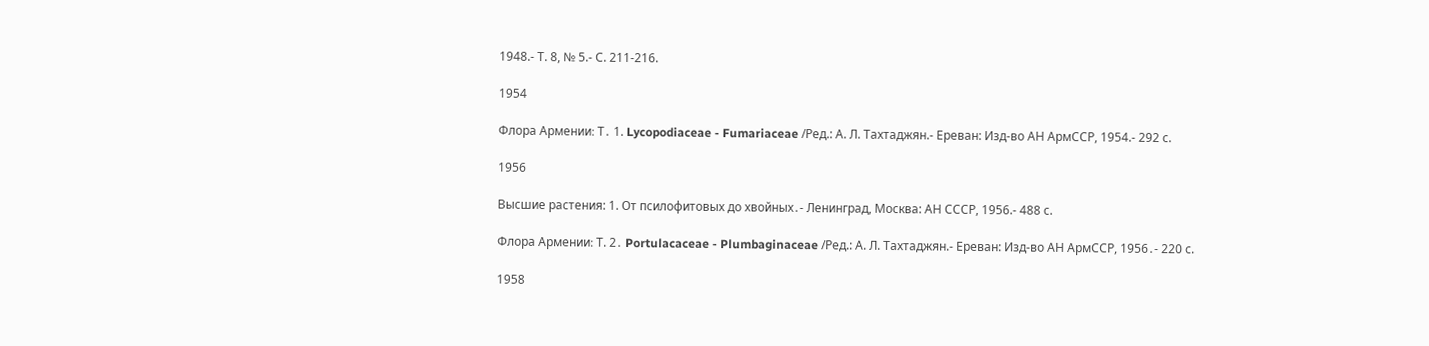1948.- Т. 8, № 5.- С. 211-216.

1954

Флора Армении։ Т․ 1. Lycopodiaceae - Fumariaceae /Ред.: А. Л. Тахтаджян.- Ереван: Изд-во АН АрмССР, 1954.- 292 с.

1956

Высшие растения: 1. От псилофитовых до хвойных․- Ленинград, Москва: АН СССР, 1956.- 488 с.

Флора Армении։ Т. 2․ Portulacaceae - Plumbaginaceae /Ред.: А. Л. Тахтаджян.- Ереван: Изд-во АН АрмССР, 1956․- 220 с.

1958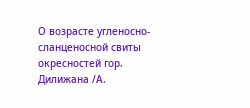О возрасте угленосно-сланценосной свиты окресностей гор. Дилижана /А.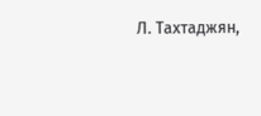Л. Тахтаджян,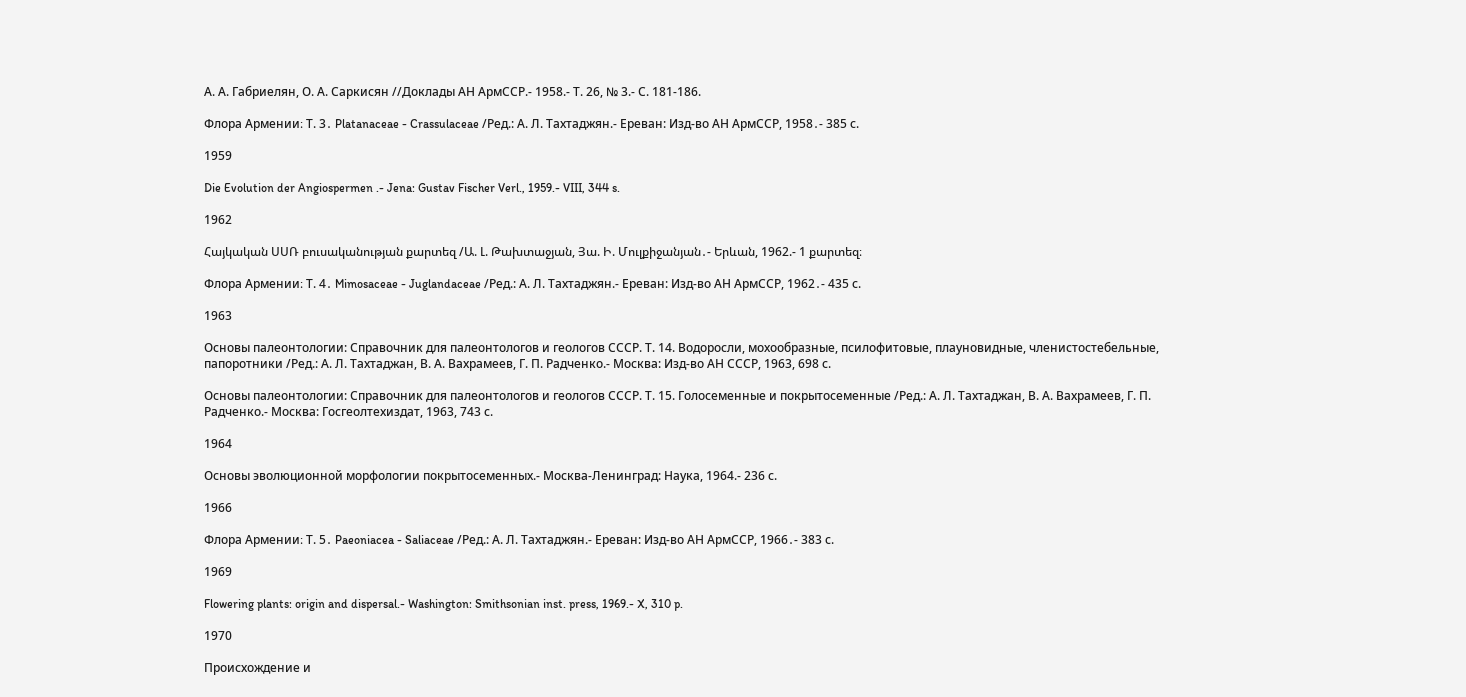А. А. Габриелян, О. А. Саркисян //Доклады АН АрмССР.- 1958.- Т. 26, № 3.- С. 181-186.

Флора Армении։ Т. 3․ Platanaceae - Crassulaceae /Ред.: А. Л. Тахтаджян.- Ереван: Изд-во АН АрмССР, 1958․- 385 с.

1959

Die Evolution der Angiospermen .- Jena: Gustav Fischer Verl., 1959.- VIII, 344 s.

1962

Հայկական ՍՍՌ բուսականության քարտեզ /Ա. Լ. Թախտաջյան, Յա. Ի. Մուլքիջանյան․- Երևան, 1962.- 1 քարտեզ։

Флора Армении։ Т. 4․ Mimosaceae - Juglandaceae /Ред.: А. Л. Тахтаджян.- Ереван: Изд-во АН АрмССР, 1962․- 435 с.

1963

Основы палеонтологии: Справочник для палеонтологов и геологов СССР. Т. 14. Водоросли, мохообразные, псилофитовые, плауновидные, членистостебельные, папоротники /Ред.: А. Л. Тахтаджан, В. А. Вахрамеев, Г. П. Радченко.- Москва: Изд-во АН СССР, 1963, 698 с.

Основы палеонтологии: Справочник для палеонтологов и геологов СССР. Т. 15. Голосеменные и покрытосеменные /Ред.: А. Л. Тахтаджан, В. А. Вахрамеев, Г. П. Радченко.- Москва: Госгеолтехиздат, 1963, 743 с.

1964

Основы эволюционной морфологии покрытосеменных.- Москва-Ленинград: Наука, 1964.- 236 с.

1966

Флора Армении։ Т. 5․ Paeoniacea - Saliaceae /Ред.: А. Л. Тахтаджян.- Ереван: Изд-во АН АрмССР, 1966․- 383 с.

1969

Flowering plants: origin and dispersal.- Washington: Smithsonian inst. press, 1969.- X, 310 p.

1970

Происхождение и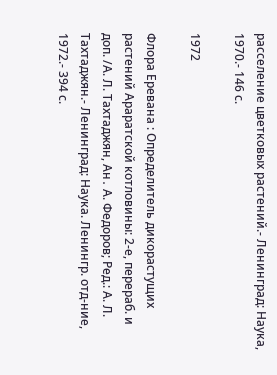расселение цветковых растений.- Ленинград: Наука, 1970.- 146 с.

1972

Флора Еревана : Определитель дикорастущих растений Араратской котловины: 2-е, перераб. и доп. /А. Л. Тахтаджян, Ан․ А. Федоров; Ред.: А. Л. Тахтаджян.- Ленинград: Наука. Ленингр. отд-ние, 1972.- 394 с.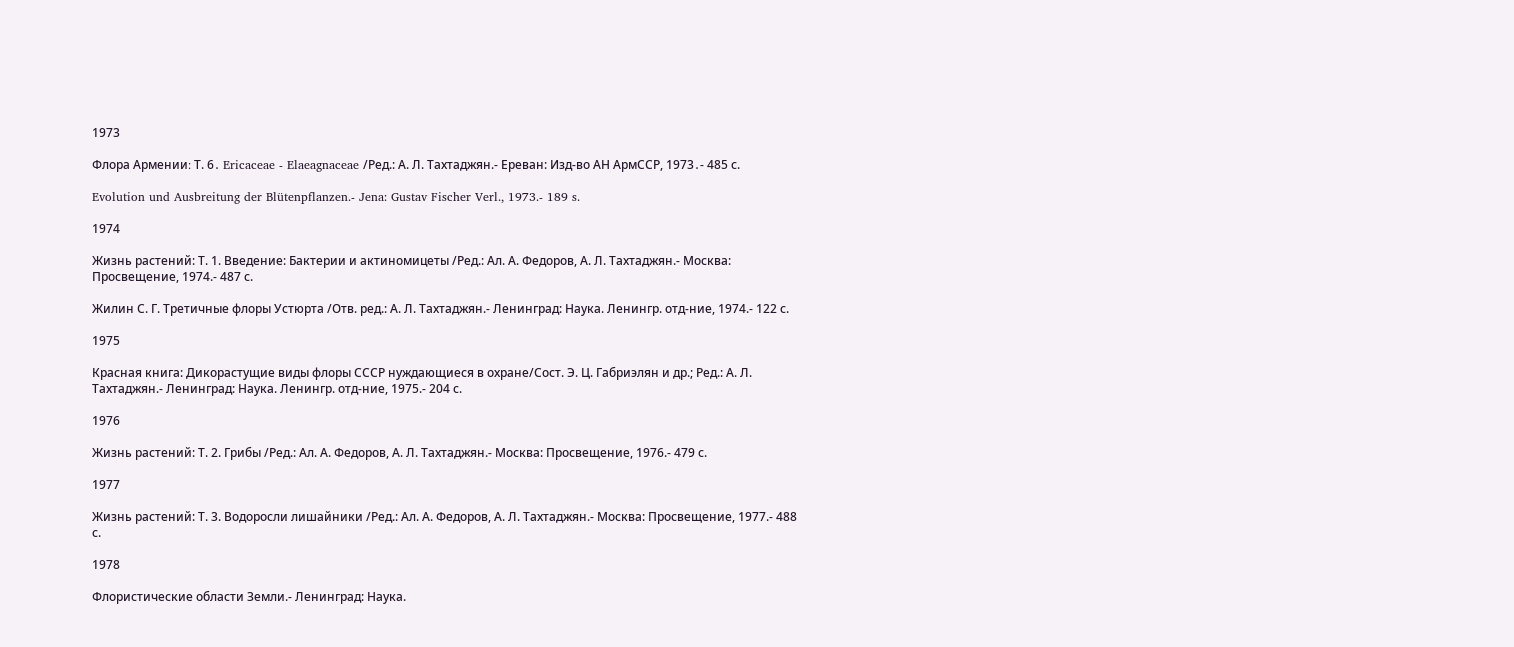1973

Флора Армении։ Т. 6․ Ericaceae - Elaeagnaceae /Ред.: А. Л. Тахтаджян.- Ереван: Изд-во АН АрмССР, 1973․- 485 с.

Evolution und Ausbreitung der Blütenpflanzen.- Jena: Gustav Fischer Verl., 1973.- 189 s.

1974

Жизнь растений: Т. 1. Введение: Бактерии и актиномицеты /Ред.: Ал. А. Федоров, А. Л. Тахтаджян.- Москва: Просвещение, 1974.- 487 с.

Жилин С. Г. Третичные флоры Устюрта /Отв. ред.: А. Л. Тахтаджян.- Ленинград: Наука. Ленингр. отд-ние, 1974.- 122 с.

1975

Красная книга: Дикорастущие виды флоры СССР нуждающиеся в охране/Сост. Э. Ц. Габриэлян и др.; Ред.: А. Л. Тахтаджян.- Ленинград: Наука. Ленингр. отд-ние, 1975.- 204 с.

1976

Жизнь растений: Т. 2. Грибы /Ред.: Ал. А. Федоров, А. Л. Тахтаджян.- Москва: Просвещение, 1976.- 479 с.

1977

Жизнь растений: Т. 3. Водоросли лишайники /Ред.: Ал. А. Федоров, А. Л. Тахтаджян.- Москва: Просвещение, 1977.- 488 с.

1978

Флористические области Земли.- Ленинград: Наука.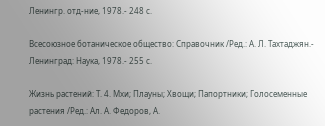Ленингр. отд-ние, 1978.- 248 с.

Всесоюзное ботаническое общество: Справочник /Ред.: А. Л. Тахтаджян.- Ленинград: Наука, 1978.- 255 с.

Жизнь растений: Т. 4. Мхи; Плауны; Хвощи; Папортники; Голосеменные растения /Ред.: Ал. А. Федоров, А.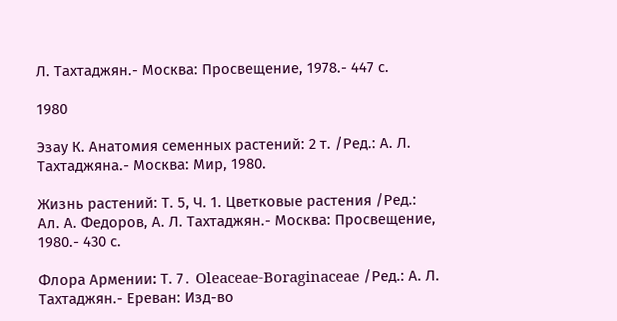Л. Тахтаджян.- Москва: Просвещение, 1978.- 447 с.

1980

Эзау К. Анатомия семенных растений: 2 т. /Ред.: А. Л. Тахтаджяна.- Москва: Мир, 1980.

Жизнь растений: Т. 5, Ч. 1. Цветковые растения /Ред.: Ал. А. Федоров, А. Л. Тахтаджян.- Москва: Просвещение, 1980.- 430 с.

Флора Армении։ Т. 7․ Oleaceae-Boraginaceae /Ред.: А. Л. Тахтаджян.- Ереван: Изд-во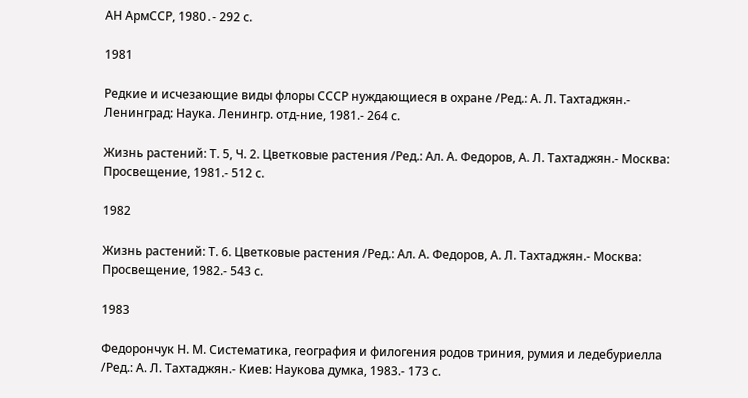АН АрмССР, 1980․- 292 с.

1981

Редкие и исчезающие виды флоры СССР нуждающиеся в охране /Ред.: А. Л. Тахтаджян.- Ленинград: Наука. Ленингр. отд-ние, 1981.- 264 с.

Жизнь растений: Т. 5, Ч. 2. Цветковые растения /Ред.: Ал. А. Федоров, А. Л. Тахтаджян.- Москва: Просвещение, 1981.- 512 с.

1982

Жизнь растений: Т. 6. Цветковые растения /Ред.: Ал. А. Федоров, А. Л. Тахтаджян.- Москва: Просвещение, 1982.- 543 с.

1983

Федорончук Н. М. Систематика, география и филогения родов триния, румия и ледебуриелла /Ред.: А. Л. Тахтаджян.- Киев: Наукова думка, 1983.- 173 с.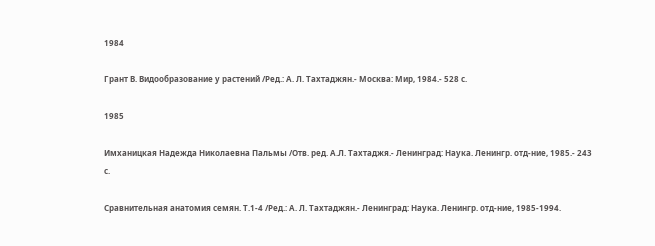1984

Грант В. Видообразование у растений /Ред.: А. Л. Тахтаджян.- Москва: Мир, 1984.- 528 с.

1985

Имханицкая Надежда Николаевна Пальмы /Отв. ред. А.Л. Тахтаджя.- Ленинград: Наука. Ленингр. отд-ние, 1985.- 243 с.

Сравнительная анатомия семян. Т.1-4 /Ред.: А. Л. Тахтаджян.- Ленинград: Наука. Ленингр. отд-ние, 1985-1994.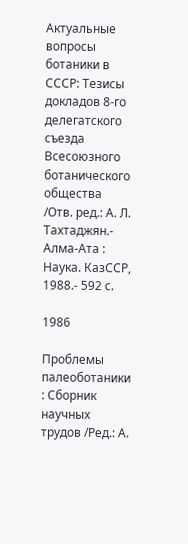Актуальные вопросы ботаники в СССР: Тезисы докладов 8-го делегатского съезда Всесоюзного ботанического общества /Отв. ред.: А. Л. Тахтаджян.- Алма-Ата : Наука. КазССР, 1988.- 592 с.

1986

Проблемы палеоботаники : Сборник научных трудов /Ред.: А.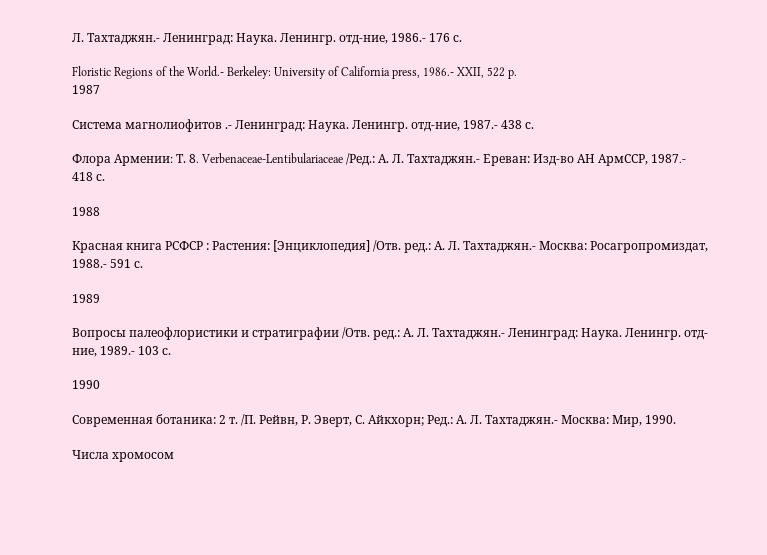Л. Тахтаджян.- Ленинград: Наука. Ленингр. отд-ние, 1986.- 176 с.

Floristic Regions of the World.- Berkeley: University of California press, 1986.- XXII, 522 p.
1987

Система магнолиофитов .- Ленинград: Наука. Ленингр. отд-ние, 1987.- 438 с.

Флора Армении։ Т. 8․ Verbenaceae-Lentibulariaceae /Ред.: А. Л. Тахтаджян.- Ереван: Изд-во АН АрмССР, 1987․- 418 с.

1988

Красная книга РСФСР : Растения: [Энциклопедия] /Отв. ред.: А. Л. Тахтаджян.- Москва: Росагропромиздат, 1988.- 591 с.

1989

Вопросы палеофлористики и стратиграфии /Отв. ред.: А. Л. Тахтаджян.- Ленинград: Наука. Ленингр. отд-ние, 1989.- 103 с.

1990

Современная ботаника: 2 т. /П. Рейвн, Р. Эверт, С. Айкхорн; Ред.: А. Л. Тахтаджян.- Москва: Мир, 1990.

Числа хромосом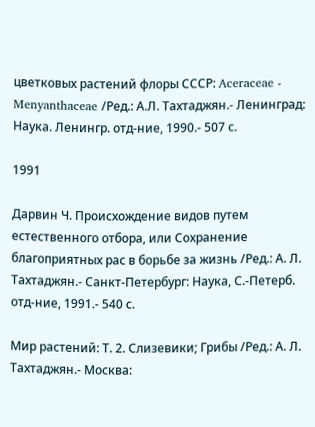цветковых растений флоры СССР: Aceraceae - Menyanthaceae /Ред.: А.Л. Тахтаджян.- Ленинград: Наука. Ленингр. отд-ние, 1990.- 507 с.

1991

Дарвин Ч. Происхождение видов путем естественного отбора, или Сохранение благоприятных рас в борьбе за жизнь /Ред.: А. Л. Тахтаджян.- Санкт-Петербург: Наука, С.-Петерб. отд-ние, 1991.- 540 с.

Мир растений: Т. 2. Слизевики; Грибы /Ред.: А. Л. Тахтаджян.- Москва: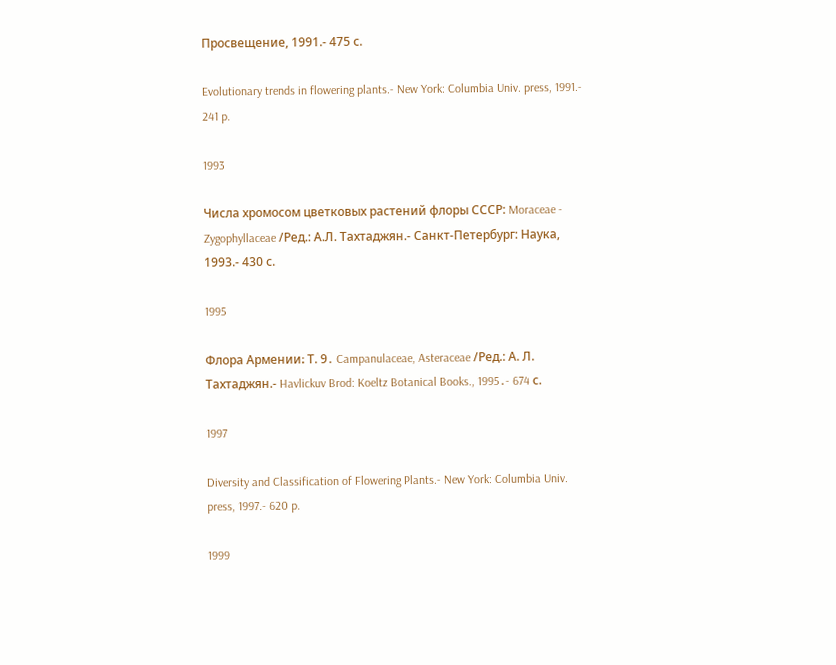Просвещение, 1991.- 475 с.

Evolutionary trends in flowering plants.- New York: Columbia Univ. press, 1991.- 241 p.

1993

Числа хромосом цветковых растений флоры СССР: Moraceae - Zygophyllaceae /Ред.: А.Л. Тахтаджян.- Санкт-Петербург: Наука, 1993.- 430 с.

1995

Флора Армении։ Т. 9․ Campanulaceae, Asteraceae /Ред.: А. Л. Тахтаджян.- Havlickuv Brod: Koeltz Botanical Books., 1995․- 674 с.

1997

Diversity and Classification of Flowering Plants.- New York: Columbia Univ. press, 1997.- 620 p.

1999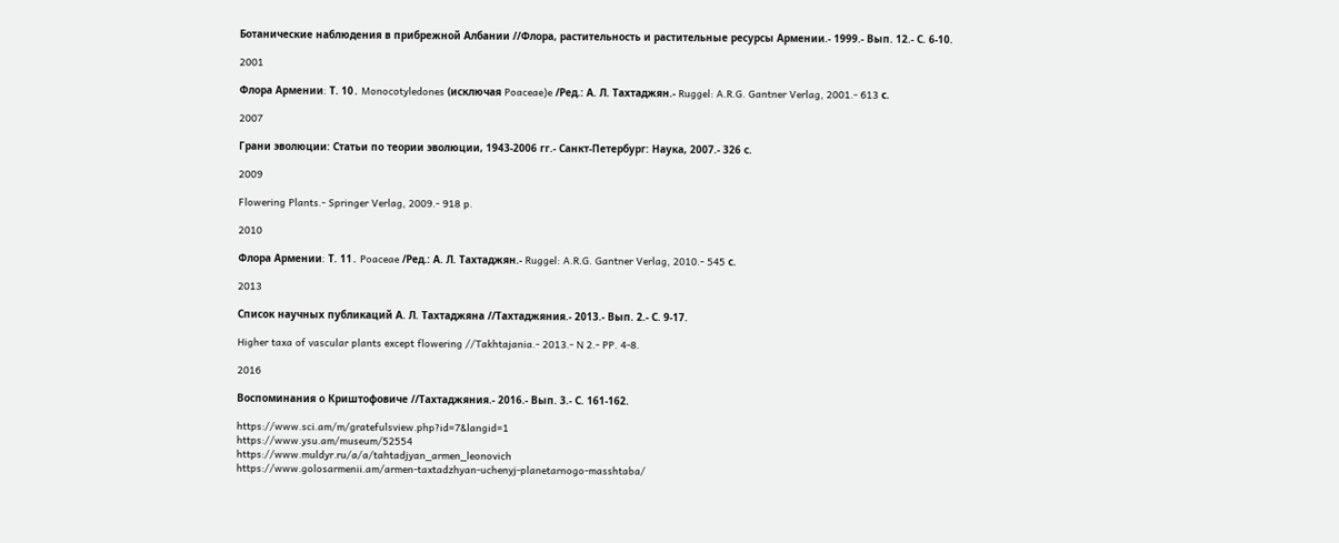Ботанические наблюдения в прибрежной Албании //Флора, растительность и растительные ресурсы Армении.- 1999.- Вып. 12.- С. 6-10.

2001

Флора Армении։ Т. 10․ Monocotyledones (исключая Poaceae)e /Ред.: А. Л. Тахтаджян.- Ruggel: A.R.G. Gantner Verlag, 2001․- 613 с.

2007

Грани эволюции: Статьи по теории эволюции, 1943-2006 гг.- Санкт-Петербург: Наука, 2007.- 326 с.

2009

Flowering Plants․- Springer Verlag, 2009.- 918 p.

2010

Флора Армении։ Т. 11․ Poaceae /Ред.: А. Л. Тахтаджян.- Ruggel: A.R.G. Gantner Verlag, 2010․- 545 с.

2013

Список научных публикаций А. Л. Тахтаджяна //Тахтаджяния.- 2013.- Вып. 2.- С. 9-17.

Higher taxa of vascular plants except flowering //Takhtajania․- 2013.- N 2.- PP. 4-8.

2016

Воспоминания о Криштофовиче //Тахтаджяния.- 2016.- Вып. 3.- С. 161-162.

https://www.sci.am/m/gratefulsview.php?id=7&langid=1
https://www.ysu.am/museum/52554
https://www.muldyr.ru/a/a/tahtadjyan_armen_leonovich
https://www.golosarmenii.am/armen-taxtadzhyan-uchenyj-planetarnogo-masshtaba/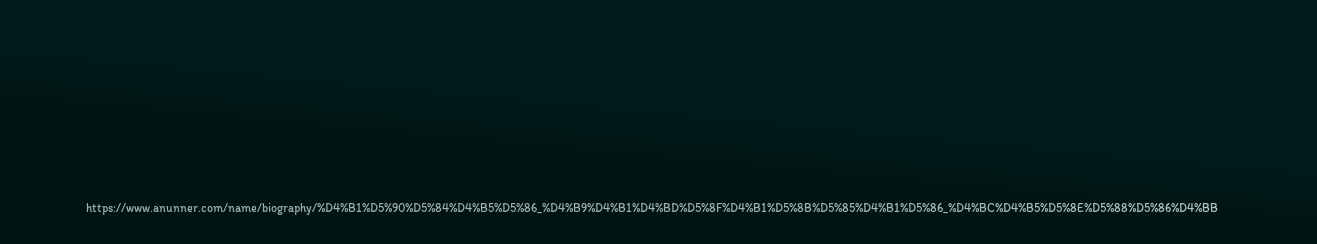https://www.anunner.com/name/biography/%D4%B1%D5%90%D5%84%D4%B5%D5%86_%D4%B9%D4%B1%D4%BD%D5%8F%D4%B1%D5%8B%D5%85%D4%B1%D5%86_%D4%BC%D4%B5%D5%8E%D5%88%D5%86%D4%BB